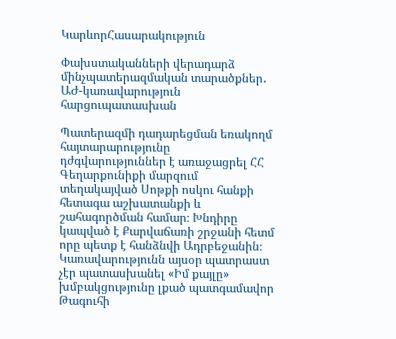ԿարևորՀասարակություն

Փախստականների վերադարձ մինչպատերազմական տարածքներ․ ԱԺ-կառավարություն հարցուպատասխան

Պատերազմի դադարեցման եռակողմ հայտարարությունը դժգվարություններ է առաջացրել ՀՀ Գեղարքունիքի մարզում տեղակայված Սոթքի ոսկու հանքի հետագա աշխատանքի և շահագործման համար։ Խնդիրը կապված է Քարվաճառի շրջանի հետմ որը պետք է հանձնվի Ադրբեջանին։ Կառավարությունն այսօր պատրաստ չէր պատասխանել «Իմ քայլը» խմբակցությունը լքած պատգամավոր Թագուհի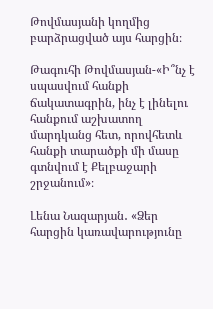Թովմասյանի կողմից բարձրացված այս հարցին։

Թագուհի Թովմասյան-«Ի՞նչ է սպասվում հանքի ճակատագրին, ինչ է լինելու հանքում աշխատող մարդկանց հետ, որովհետև հանքի տարածքի մի մասը գտնվում է Քելբաջարի շրջանում»։

Լենա Նազարյան․ «Ձեր հարցին կառավարությունը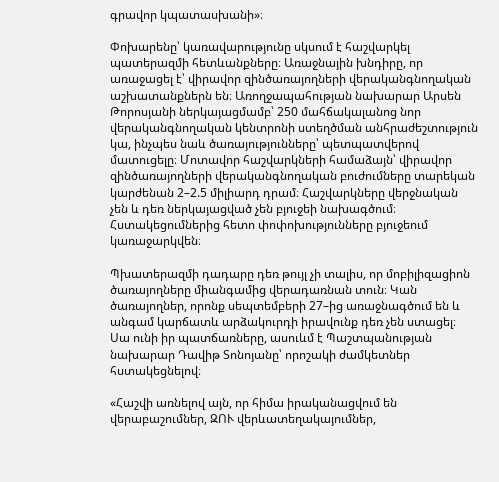գրավոր կպատասխանի»։

Փոխարենը՝ կառավարությունը սկսում է հաշվարկել պատերազմի հետևանքները։ Առաջնային խնդիրը, որ առաջացել է՝ վիրավոր զինծառայողների վերականգնողական աշխատանքներն են։ Առողջապահության նախարար Արսեն Թորոսյանի ներկայացմամբ՝ 250 մահճակալանոց նոր վերականգնողական կենտրոնի ստեղծման անհրաժեշտություն կա, ինչպես նաև ծառայությունները՝ պետպատվերով մատուցելը։ Մոտավոր հաշվարկների համաձայն՝ վիրավոր զինծառայողների վերականգնողական բուժումները տարեկան կարժենան 2–2.5 միլիարդ դրամ։ Հաշվարկները վերջնական չեն և դեռ ներկայացված չեն բյուջեի նախագծում։ Հստակեցումներից հետո փոփոխությունները բյուջեում կառաջարկվեն։

Պխատերազմի դադարը դեռ թույլ չի տալիս, որ մոբիլիզացիոն ծառայողները միանգամից վերադառնան տուն։ Կան ծառայողներ, որոնք սեպտեմբերի 27–ից առաջնագծում են և անգամ կարճատև արձակուրդի իրավունք դեռ չեն ստացել։ Սա ունի իր պատճառները, ասուևմ է Պաշտպանության նախարար Դավիթ Տոնոյանը՝ որոշակի ժամկետներ հստակեցնելով։

«Հաշվի առնելով այն, որ հիմա իրականացվում են վերաբաշումներ, ԶՈՒ վերևատեղակայումներ,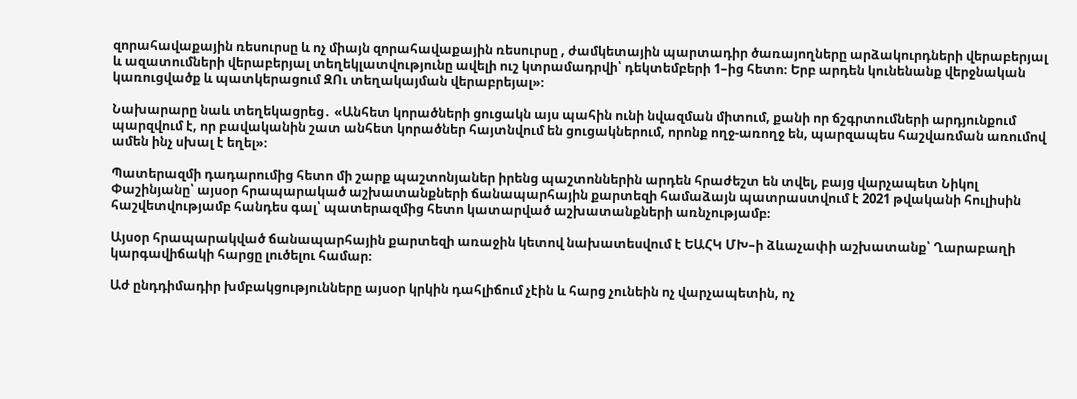զորահավաքային ռեսուրսը և ոչ միայն զորահավաքային ռեսուրսը , ժամկետային պարտադիր ծառայողները արձակուրդների վերաբերյալ և ազատումների վերաբերյալ տեղեկլատվությունը ավելի ուշ կտրամադրվի՝ դեկտեմբերի 1–ից հետո։ Երբ արդեն կունենանք վերջնական կառուցվածք և պատկերացում ԶՈւ տեղակայման վերաբրեյալ»։

Նախարարը նաև տեղեկացրեց․ «Անհետ կորածների ցուցակն այս պահին ունի նվազման միտում, քանի որ ճշգրտումների արդյունքում պարզվում է, որ բավականին շատ անհետ կորածներ հայտնվում են ցուցակներում, որոնք ողջ-առողջ են, պարզապես հաշվառման առումով ամեն ինչ սխալ է եղել»։

Պատերազմի դադարումից հետո մի շարք պաշտոնյաներ իրենց պաշտոններին արդեն հրաժեշտ են տվել, բայց վարչապետ Նիկոլ Փաշինյանը՝ այսօր հրապարակած աշխատանքների ճանապարհային քարտեզի համաձայն պատրաստվում է 2021 թվականի հուլիսին հաշվետվությամբ հանդես գալ՝ պատերազմից հետո կատարված աշխատանքների առնչությամբ։

Այսօր հրապարակված ճանապարհային քարտեզի առաջին կետով նախատեսվում է ԵԱՀԿ ՄԽ–ի ձևաչափի աշխատանք՝ Ղարաբաղի կարգավիճակի հարցը լուծելու համար։

Աժ ընդդիմադիր խմբակցությունները այսօր կրկին դահլիճում չէին և հարց չունեին ոչ վարչապետին, ոչ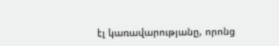էլ կառավարությանը, որոնց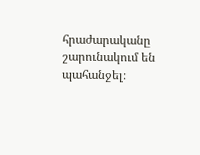հրաժարականը շարունակում են պահանջել։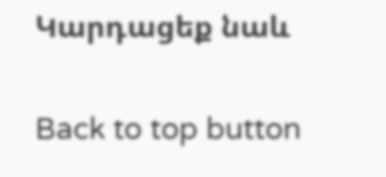Կարդացեք նաև

Back to top button